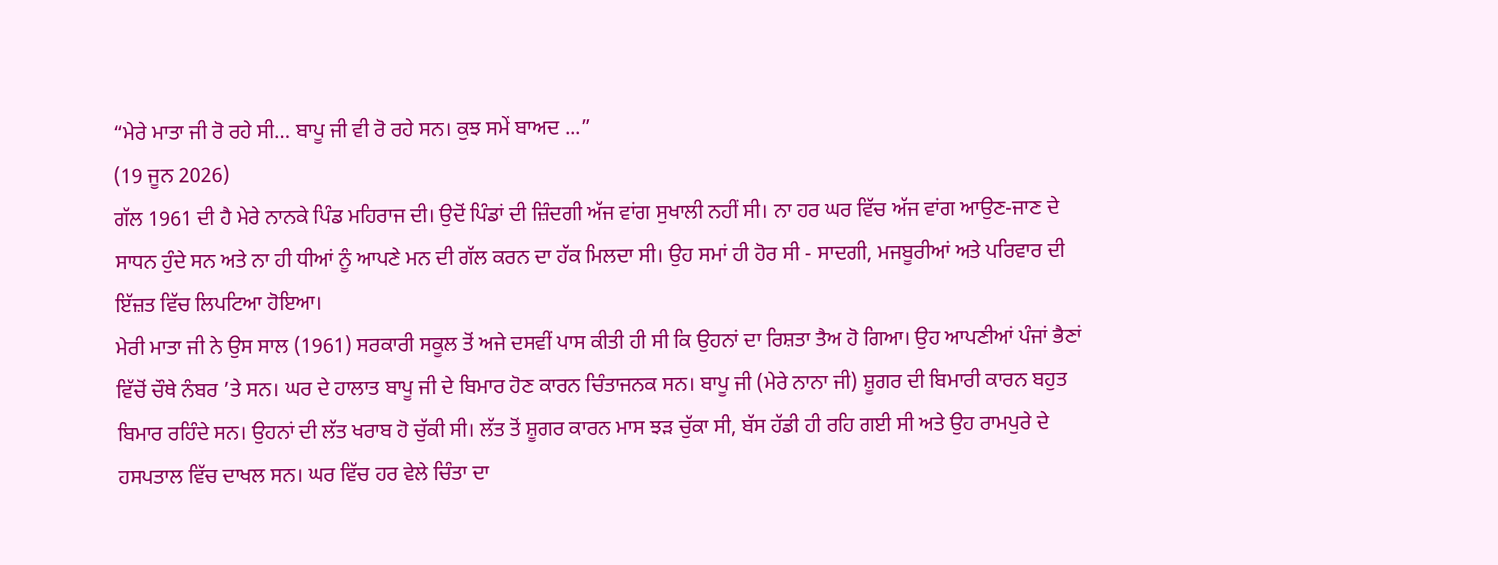“ਮੇਰੇ ਮਾਤਾ ਜੀ ਰੋ ਰਹੇ ਸੀ… ਬਾਪੂ ਜੀ ਵੀ ਰੋ ਰਹੇ ਸਨ। ਕੁਝ ਸਮੇਂ ਬਾਅਦ ...”
(19 ਜੂਨ 2026)
ਗੱਲ 1961 ਦੀ ਹੈ ਮੇਰੇ ਨਾਨਕੇ ਪਿੰਡ ਮਹਿਰਾਜ ਦੀ। ਉਦੋਂ ਪਿੰਡਾਂ ਦੀ ਜ਼ਿੰਦਗੀ ਅੱਜ ਵਾਂਗ ਸੁਖਾਲੀ ਨਹੀਂ ਸੀ। ਨਾ ਹਰ ਘਰ ਵਿੱਚ ਅੱਜ ਵਾਂਗ ਆਉਣ-ਜਾਣ ਦੇ ਸਾਧਨ ਹੁੰਦੇ ਸਨ ਅਤੇ ਨਾ ਹੀ ਧੀਆਂ ਨੂੰ ਆਪਣੇ ਮਨ ਦੀ ਗੱਲ ਕਰਨ ਦਾ ਹੱਕ ਮਿਲਦਾ ਸੀ। ਉਹ ਸਮਾਂ ਹੀ ਹੋਰ ਸੀ - ਸਾਦਗੀ, ਮਜਬੂਰੀਆਂ ਅਤੇ ਪਰਿਵਾਰ ਦੀ ਇੱਜ਼ਤ ਵਿੱਚ ਲਿਪਟਿਆ ਹੋਇਆ।
ਮੇਰੀ ਮਾਤਾ ਜੀ ਨੇ ਉਸ ਸਾਲ (1961) ਸਰਕਾਰੀ ਸਕੂਲ ਤੋਂ ਅਜੇ ਦਸਵੀਂ ਪਾਸ ਕੀਤੀ ਹੀ ਸੀ ਕਿ ਉਹਨਾਂ ਦਾ ਰਿਸ਼ਤਾ ਤੈਅ ਹੋ ਗਿਆ। ਉਹ ਆਪਣੀਆਂ ਪੰਜਾਂ ਭੈਣਾਂ ਵਿੱਚੋਂ ਚੌਥੇ ਨੰਬਰ ’ਤੇ ਸਨ। ਘਰ ਦੇ ਹਾਲਾਤ ਬਾਪੂ ਜੀ ਦੇ ਬਿਮਾਰ ਹੋਣ ਕਾਰਨ ਚਿੰਤਾਜਨਕ ਸਨ। ਬਾਪੂ ਜੀ (ਮੇਰੇ ਨਾਨਾ ਜੀ) ਸ਼ੂਗਰ ਦੀ ਬਿਮਾਰੀ ਕਾਰਨ ਬਹੁਤ ਬਿਮਾਰ ਰਹਿੰਦੇ ਸਨ। ਉਹਨਾਂ ਦੀ ਲੱਤ ਖਰਾਬ ਹੋ ਚੁੱਕੀ ਸੀ। ਲੱਤ ਤੋਂ ਸ਼ੂਗਰ ਕਾਰਨ ਮਾਸ ਝੜ ਚੁੱਕਾ ਸੀ, ਬੱਸ ਹੱਡੀ ਹੀ ਰਹਿ ਗਈ ਸੀ ਅਤੇ ਉਹ ਰਾਮਪੁਰੇ ਦੇ ਹਸਪਤਾਲ ਵਿੱਚ ਦਾਖਲ ਸਨ। ਘਰ ਵਿੱਚ ਹਰ ਵੇਲੇ ਚਿੰਤਾ ਦਾ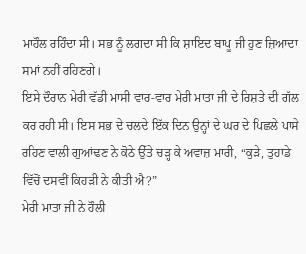ਮਾਹੌਲ ਰਹਿੰਦਾ ਸੀ। ਸਭ ਨੂੰ ਲਗਦਾ ਸੀ ਕਿ ਸ਼ਾਇਦ ਬਾਪੂ ਜੀ ਹੁਣ ਜ਼ਿਆਦਾ ਸਮਾਂ ਨਹੀਂ ਰਹਿਣਗੇ।
ਇਸੇ ਦੌਰਾਨ ਮੇਰੀ ਵੱਡੀ ਮਾਸੀ ਵਾਰ-ਵਾਰ ਮੇਰੀ ਮਾਤਾ ਜੀ ਦੇ ਰਿਸ਼ਤੇ ਦੀ ਗੱਲ ਕਰ ਰਹੀ ਸੀ। ਇਸ ਸਭ ਦੇ ਚਲਦੇ ਇੱਕ ਦਿਨ ਉਨ੍ਹਾਂ ਦੇ ਘਰ ਦੇ ਪਿਛਲੇ ਪਾਸੇ ਰਹਿਣ ਵਾਲੀ ਗੁਆਂਢਣ ਨੇ ਕੋਠੇ ਉੱਤੇ ਚੜ੍ਹ ਕੇ ਅਵਾਜ਼ ਮਾਰੀ, “ਕੁੜੇ, ਤੁਹਾਡੇ ਵਿੱਚੋਂ ਦਸਵੀਂ ਕਿਹੜੀ ਨੇ ਕੀਤੀ ਐ?”
ਮੇਰੀ ਮਾਤਾ ਜੀ ਨੇ ਹੌਲੀ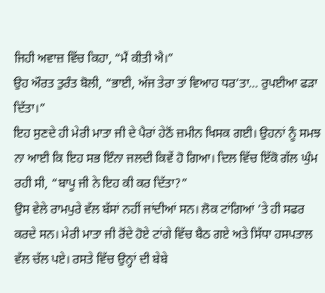ਜਿਹੀ ਅਵਾਜ਼ ਵਿੱਚ ਕਿਹਾ, “ਮੈਂ ਕੀਤੀ ਐ।”
ਉਹ ਔਰਤ ਤੁਰੰਤ ਬੋਲੀ, “ਭਾਈ, ਅੱਜ ਤੇਰਾ ਤਾਂ ਵਿਆਹ ਧਰ’ਤਾ… ਰੁਪਈਆ ਫੜਾ ਦਿੱਤਾ।”
ਇਹ ਸੁਣਦੇ ਹੀ ਮੇਰੀ ਮਾਤਾ ਜੀ ਦੇ ਪੈਰਾਂ ਹੇਠੋਂ ਜ਼ਮੀਨ ਖਿਸਕ ਗਈ। ਉਹਨਾਂ ਨੂੰ ਸਮਝ ਨਾ ਆਈ ਕਿ ਇਹ ਸਭ ਇੰਨਾ ਜਲਦੀ ਕਿਵੇਂ ਹੋ ਗਿਆ। ਦਿਲ ਵਿੱਚ ਇੱਕੋ ਗੱਲ ਘੁੰਮ ਰਹੀ ਸੀ, “ਬਾਪੂ ਜੀ ਨੇ ਇਹ ਕੀ ਕਰ ਦਿੱਤਾ?”
ਉਸ ਵੇਲੇ ਰਾਮਪੁਰੇ ਵੱਲ ਬੱਸਾਂ ਨਹੀਂ ਜਾਂਦੀਆਂ ਸਨ। ਲੋਕ ਟਾਂਗਿਆਂ ’ਤੇ ਹੀ ਸਫਰ ਕਰਦੇ ਸਨ। ਮੇਰੀ ਮਾਤਾ ਜੀ ਰੋਂਦੇ ਹੋਏ ਟਾਂਗੇ ਵਿੱਚ ਬੈਠ ਗਏ ਅਤੇ ਸਿੱਧਾ ਹਸਪਤਾਲ ਵੱਲ ਚੱਲ ਪਏ। ਰਸਤੇ ਵਿੱਚ ਉਨ੍ਹਾਂ ਦੀ ਬੇਬੇ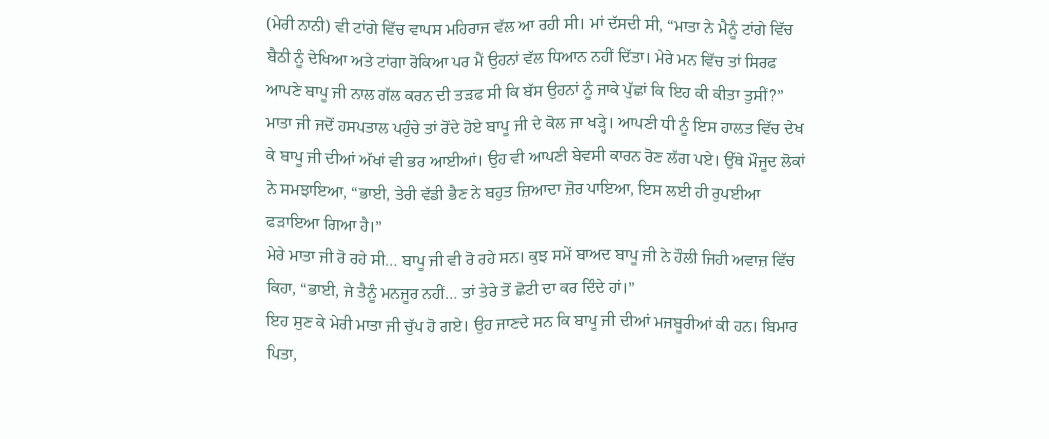(ਮੇਰੀ ਨਾਨੀ) ਵੀ ਟਾਂਗੇ ਵਿੱਚ ਵਾਪਸ ਮਹਿਰਾਜ ਵੱਲ ਆ ਰਹੀ ਸੀ। ਮਾਂ ਦੱਸਦੀ ਸੀ, “ਮਾਤਾ ਨੇ ਮੈਨੂੰ ਟਾਂਗੇ ਵਿੱਚ ਬੈਠੀ ਨੂੰ ਦੇਖਿਆ ਅਤੇ ਟਾਂਗਾ ਰੋਕਿਆ ਪਰ ਮੈਂ ਉਹਨਾਂ ਵੱਲ ਧਿਆਨ ਨਹੀਂ ਦਿੱਤਾ। ਮੇਰੇ ਮਨ ਵਿੱਚ ਤਾਂ ਸਿਰਫ ਆਪਣੇ ਬਾਪੂ ਜੀ ਨਾਲ ਗੱਲ ਕਰਨ ਦੀ ਤੜਫ ਸੀ ਕਿ ਬੱਸ ਉਹਨਾਂ ਨੂੰ ਜਾਕੇ ਪੁੱਛਾਂ ਕਿ ਇਹ ਕੀ ਕੀਤਾ ਤੁਸੀਂ?”
ਮਾਤਾ ਜੀ ਜਦੋਂ ਹਸਪਤਾਲ ਪਹੁੰਚੇ ਤਾਂ ਰੋਂਦੇ ਹੋਏ ਬਾਪੂ ਜੀ ਦੇ ਕੋਲ ਜਾ ਖੜ੍ਹੇ। ਆਪਣੀ ਧੀ ਨੂੰ ਇਸ ਹਾਲਤ ਵਿੱਚ ਦੇਖ ਕੇ ਬਾਪੂ ਜੀ ਦੀਆਂ ਅੱਖਾਂ ਵੀ ਭਰ ਆਈਆਂ। ਉਹ ਵੀ ਆਪਣੀ ਬੇਵਸੀ ਕਾਰਨ ਰੋਣ ਲੱਗ ਪਏ। ਉੱਥੇ ਮੌਜੂਦ ਲੋਕਾਂ ਨੇ ਸਮਝਾਇਆ, “ਭਾਈ, ਤੇਰੀ ਵੱਡੀ ਭੈਣ ਨੇ ਬਹੁਤ ਜ਼ਿਆਦਾ ਜ਼ੋਰ ਪਾਇਆ, ਇਸ ਲਈ ਹੀ ਰੁਪਈਆ ਫੜਾਇਆ ਗਿਆ ਹੈ।”
ਮੇਰੇ ਮਾਤਾ ਜੀ ਰੋ ਰਹੇ ਸੀ… ਬਾਪੂ ਜੀ ਵੀ ਰੋ ਰਹੇ ਸਨ। ਕੁਝ ਸਮੇਂ ਬਾਅਦ ਬਾਪੂ ਜੀ ਨੇ ਹੌਲੀ ਜਿਹੀ ਅਵਾਜ਼ ਵਿੱਚ ਕਿਹਾ, “ਭਾਈ, ਜੇ ਤੈਨੂੰ ਮਨਜੂਰ ਨਹੀਂ… ਤਾਂ ਤੇਰੇ ਤੋਂ ਛੋਟੀ ਦਾ ਕਰ ਦਿੰਦੇ ਹਾਂ।”
ਇਹ ਸੁਣ ਕੇ ਮੇਰੀ ਮਾਤਾ ਜੀ ਚੁੱਪ ਹੋ ਗਏ। ਉਹ ਜਾਣਦੇ ਸਨ ਕਿ ਬਾਪੂ ਜੀ ਦੀਆਂ ਮਜਬੂਰੀਆਂ ਕੀ ਹਨ। ਬਿਮਾਰ ਪਿਤਾ,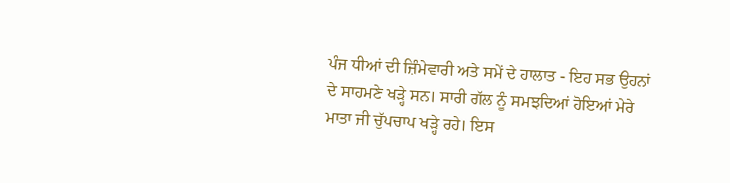ਪੰਜ ਧੀਆਂ ਦੀ ਜ਼ਿੰਮੇਵਾਰੀ ਅਤੇ ਸਮੇਂ ਦੇ ਹਾਲਾਤ - ਇਹ ਸਭ ਉਹਨਾਂ ਦੇ ਸਾਹਮਣੇ ਖੜ੍ਹੇ ਸਨ। ਸਾਰੀ ਗੱਲ ਨੂੰ ਸਮਝਦਿਆਂ ਹੋਇਆਂ ਮੇਰੇ ਮਾਤਾ ਜੀ ਚੁੱਪਚਾਪ ਖੜ੍ਹੇ ਰਹੇ। ਇਸ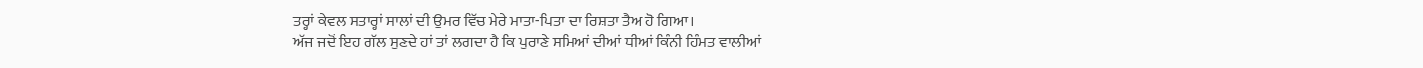ਤਰ੍ਹਾਂ ਕੇਵਲ ਸਤਾਰ੍ਹਾਂ ਸਾਲਾਂ ਦੀ ਉਮਰ ਵਿੱਚ ਮੇਰੇ ਮਾਤਾ-ਪਿਤਾ ਦਾ ਰਿਸ਼ਤਾ ਤੈਅ ਹੋ ਗਿਆ।
ਅੱਜ ਜਦੋਂ ਇਹ ਗੱਲ ਸੁਣਦੇ ਹਾਂ ਤਾਂ ਲਗਦਾ ਹੈ ਕਿ ਪੁਰਾਣੇ ਸਮਿਆਂ ਦੀਆਂ ਧੀਆਂ ਕਿੰਨੀ ਹਿੰਮਤ ਵਾਲੀਆਂ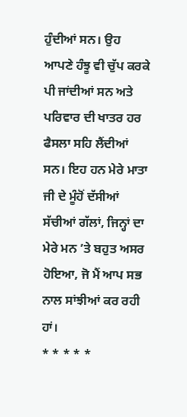ਹੁੰਦੀਆਂ ਸਨ। ਉਹ ਆਪਣੇ ਹੰਝੂ ਵੀ ਚੁੱਪ ਕਰਕੇ ਪੀ ਜਾਂਦੀਆਂ ਸਨ ਅਤੇ ਪਰਿਵਾਰ ਦੀ ਖਾਤਰ ਹਰ ਫੈਸਲਾ ਸਹਿ ਲੈਂਦੀਆਂ ਸਨ। ਇਹ ਹਨ ਮੇਰੇ ਮਾਤਾ ਜੀ ਦੇ ਮੂੰਹੋਂ ਦੱਸੀਆਂ ਸੱਚੀਆਂ ਗੱਲਾਂ, ਜਿਨ੍ਹਾਂ ਦਾ ਮੇਰੇ ਮਨ ’ਤੇ ਬਹੁਤ ਅਸਰ ਹੋਇਆ, ਜੋ ਮੈਂ ਆਪ ਸਭ ਨਾਲ ਸਾਂਝੀਆਂ ਕਰ ਰਹੀ ਹਾਂ।
* * * * *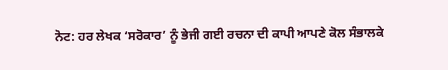ਨੋਟ: ਹਰ ਲੇਖਕ ‘ਸਰੋਕਾਰ’ ਨੂੰ ਭੇਜੀ ਗਈ ਰਚਨਾ ਦੀ ਕਾਪੀ ਆਪਣੇ ਕੋਲ ਸੰਭਾਲਕੇ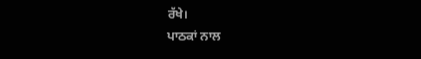ਰੱਖੇ।
ਪਾਠਕਾਂ ਨਾਲ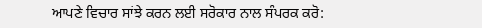ਆਪਣੇ ਵਿਚਾਰ ਸਾਂਝੇ ਕਰਨ ਲਈ ਸਰੋਕਾਰ ਨਾਲ ਸੰਪਰਕ ਕਰੋ: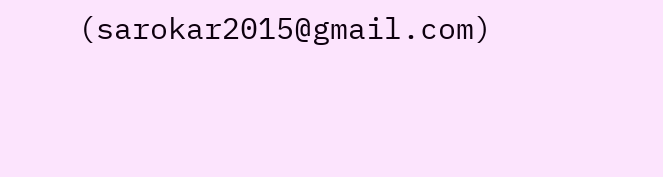(sarokar2015@gmail.com)